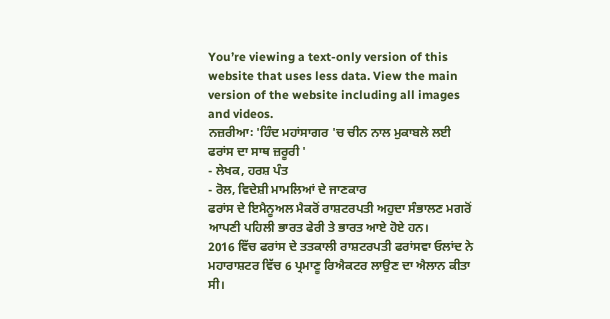You’re viewing a text-only version of this website that uses less data. View the main version of the website including all images and videos.
ਨਜ਼ਰੀਆ꞉ 'ਹਿੰਦ ਮਹਾਂਸਾਗਰ 'ਚ ਚੀਨ ਨਾਲ ਮੁਕਾਬਲੇ ਲਈ ਫਰਾਂਸ ਦਾ ਸਾਥ ਜ਼ਰੂਰੀ '
- ਲੇਖਕ, ਹਰਸ਼ ਪੰਤ
- ਰੋਲ, ਵਿਦੇਸ਼ੀ ਮਾਮਲਿਆਂ ਦੇ ਜਾਣਕਾਰ
ਫਰਾਂਸ ਦੇ ਇਮੈਨੂਅਲ ਮੈਕਰੋਂ ਰਾਸ਼ਟਰਪਤੀ ਅਹੁਦਾ ਸੰਭਾਲਣ ਮਗਰੋਂ ਆਪਣੀ ਪਹਿਲੀ ਭਾਰਤ ਫੇਰੀ ਤੇ ਭਾਰਤ ਆਏ ਹੋਏ ਹਨ।
2016 ਵਿੱਚ ਫਰਾਂਸ ਦੇ ਤਤਕਾਲੀ ਰਾਸ਼ਟਰਪਤੀ ਫਰਾਂਸਵਾ ਓਲਾਂਦ ਨੇ ਮਹਾਰਾਸ਼ਟਰ ਵਿੱਚ 6 ਪ੍ਰਮਾਣੂ ਰਿਐਕਟਰ ਲਾਉਣ ਦਾ ਐਲਾਨ ਕੀਤਾ ਸੀ।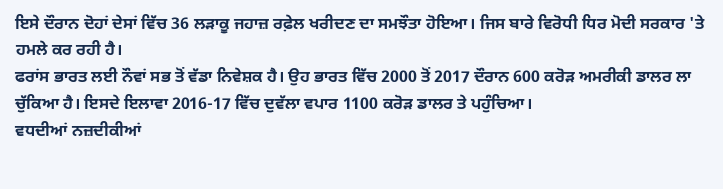ਇਸੇ ਦੌਰਾਨ ਦੋਹਾਂ ਦੇਸਾਂ ਵਿੱਚ 36 ਲੜਾਕੂ ਜਹਾਜ਼ ਰਫ਼ੇਲ ਖਰੀਦਣ ਦਾ ਸਮਝੌਤਾ ਹੋਇਆ। ਜਿਸ ਬਾਰੇ ਵਿਰੋਧੀ ਧਿਰ ਮੋਦੀ ਸਰਕਾਰ 'ਤੇ ਹਮਲੇ ਕਰ ਰਹੀ ਹੈ।
ਫਰਾਂਸ ਭਾਰਤ ਲਈ ਨੌਵਾਂ ਸਭ ਤੋਂ ਵੱਡਾ ਨਿਵੇਸ਼ਕ ਹੈ। ਉਹ ਭਾਰਤ ਵਿੱਚ 2000 ਤੋਂ 2017 ਦੌਰਾਨ 600 ਕਰੋੜ ਅਮਰੀਕੀ ਡਾਲਰ ਲਾ ਚੁੱਕਿਆ ਹੈ। ਇਸਦੇ ਇਲਾਵਾ 2016-17 ਵਿੱਚ ਦੁਵੱਲਾ ਵਪਾਰ 1100 ਕਰੋੜ ਡਾਲਰ ਤੇ ਪਹੁੰਚਿਆ।
ਵਧਦੀਆਂ ਨਜ਼ਦੀਕੀਆਂ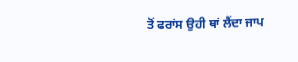ਤੋਂ ਫਰਾਂਸ ਉਹੀ ਥਾਂ ਲੈਂਦਾ ਜਾਪ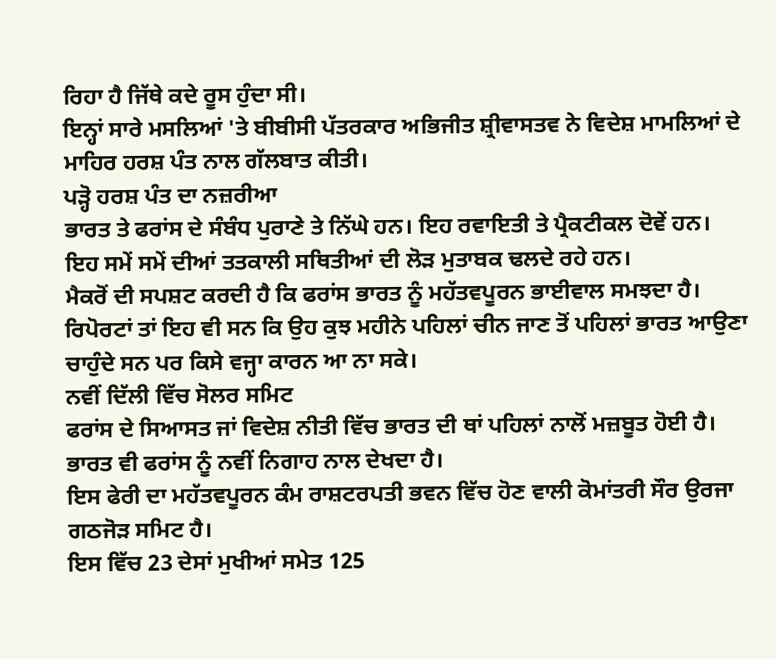ਰਿਹਾ ਹੈ ਜਿੱਥੇ ਕਦੇ ਰੂਸ ਹੁੰਦਾ ਸੀ।
ਇਨ੍ਹਾਂ ਸਾਰੇ ਮਸਲਿਆਂ 'ਤੇ ਬੀਬੀਸੀ ਪੱਤਰਕਾਰ ਅਭਿਜੀਤ ਸ਼੍ਰੀਵਾਸਤਵ ਨੇ ਵਿਦੇਸ਼ ਮਾਮਲਿਆਂ ਦੇ ਮਾਹਿਰ ਹਰਸ਼ ਪੰਤ ਨਾਲ ਗੱਲਬਾਤ ਕੀਤੀ।
ਪੜ੍ਹੋ ਹਰਸ਼ ਪੰਤ ਦਾ ਨਜ਼ਰੀਆ
ਭਾਰਤ ਤੇ ਫਰਾਂਸ ਦੇ ਸੰਬੰਧ ਪੁਰਾਣੇ ਤੇ ਨਿੱਘੇ ਹਨ। ਇਹ ਰਵਾਇਤੀ ਤੇ ਪ੍ਰੈਕਟੀਕਲ ਦੋਵੇਂ ਹਨ।
ਇਹ ਸਮੇਂ ਸਮੇਂ ਦੀਆਂ ਤਤਕਾਲੀ ਸਥਿਤੀਆਂ ਦੀ ਲੋੜ ਮੁਤਾਬਕ ਢਲਦੇ ਰਹੇ ਹਨ।
ਮੈਕਰੋਂ ਦੀ ਸਪਸ਼ਟ ਕਰਦੀ ਹੈ ਕਿ ਫਰਾਂਸ ਭਾਰਤ ਨੂੰ ਮਹੱਤਵਪੂਰਨ ਭਾਈਵਾਲ ਸਮਝਦਾ ਹੈ।
ਰਿਪੋਰਟਾਂ ਤਾਂ ਇਹ ਵੀ ਸਨ ਕਿ ਉਹ ਕੁਝ ਮਹੀਨੇ ਪਹਿਲਾਂ ਚੀਨ ਜਾਣ ਤੋਂ ਪਹਿਲਾਂ ਭਾਰਤ ਆਉਣਾ ਚਾਹੁੰਦੇ ਸਨ ਪਰ ਕਿਸੇ ਵਜ੍ਹਾ ਕਾਰਨ ਆ ਨਾ ਸਕੇ।
ਨਵੀਂ ਦਿੱਲੀ ਵਿੱਚ ਸੋਲਰ ਸਮਿਟ
ਫਰਾਂਸ ਦੇ ਸਿਆਸਤ ਜਾਂ ਵਿਦੇਸ਼ ਨੀਤੀ ਵਿੱਚ ਭਾਰਤ ਦੀ ਥਾਂ ਪਹਿਲਾਂ ਨਾਲੋਂ ਮਜ਼ਬੂਤ ਹੋਈ ਹੈ। ਭਾਰਤ ਵੀ ਫਰਾਂਸ ਨੂੰ ਨਵੀਂ ਨਿਗਾਹ ਨਾਲ ਦੇਖਦਾ ਹੈ।
ਇਸ ਫੇਰੀ ਦਾ ਮਹੱਤਵਪੂਰਨ ਕੰਮ ਰਾਸ਼ਟਰਪਤੀ ਭਵਨ ਵਿੱਚ ਹੋਣ ਵਾਲੀ ਕੋਮਾਂਤਰੀ ਸੌਰ ਉਰਜਾ ਗਠਜੋੜ ਸਮਿਟ ਹੈ।
ਇਸ ਵਿੱਚ 23 ਦੇਸਾਂ ਮੁਖੀਆਂ ਸਮੇਤ 125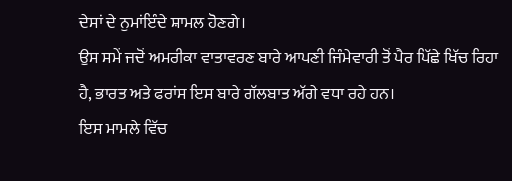ਦੇਸਾਂ ਦੇ ਨੁਮਾਂਇੰਦੇ ਸ਼ਾਮਲ ਹੋਣਗੇ।
ਉਸ ਸਮੇਂ ਜਦੋਂ ਅਮਰੀਕਾ ਵਾਤਾਵਰਣ ਬਾਰੇ ਆਪਣੀ ਜਿੰਮੇਵਾਰੀ ਤੋਂ ਪੈਰ ਪਿੱਛੇ ਖਿੱਚ ਰਿਹਾ ਹੈ, ਭਾਰਤ ਅਤੇ ਫਰਾਂਸ ਇਸ ਬਾਰੇ ਗੱਲਬਾਤ ਅੱਗੇ ਵਧਾ ਰਹੇ ਹਨ।
ਇਸ ਮਾਮਲੇ ਵਿੱਚ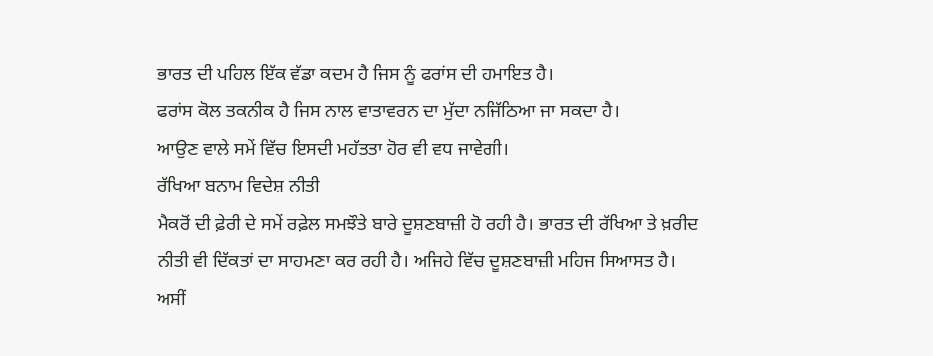ਭਾਰਤ ਦੀ ਪਹਿਲ ਇੱਕ ਵੱਡਾ ਕਦਮ ਹੈ ਜਿਸ ਨੂੰ ਫਰਾਂਸ ਦੀ ਹਮਾਇਤ ਹੈ।
ਫਰਾਂਸ ਕੋਲ ਤਕਨੀਕ ਹੈ ਜਿਸ ਨਾਲ ਵਾਤਾਵਰਨ ਦਾ ਮੁੱਦਾ ਨਜਿੱਠਿਆ ਜਾ ਸਕਦਾ ਹੈ।
ਆਉਣ ਵਾਲੇ ਸਮੇਂ ਵਿੱਚ ਇਸਦੀ ਮਹੱਤਤਾ ਹੋਰ ਵੀ ਵਧ ਜਾਵੇਗੀ।
ਰੱਖਿਆ ਬਨਾਮ ਵਿਦੇਸ਼ ਨੀਤੀ
ਮੈਕਰੋਂ ਦੀ ਫ਼ੇਰੀ ਦੇ ਸਮੇਂ ਰਫ਼ੇਲ ਸਮਝੌਤੇ ਬਾਰੇ ਦੂਸ਼ਣਬਾਜ਼ੀ ਹੋ ਰਹੀ ਹੈ। ਭਾਰਤ ਦੀ ਰੱਖਿਆ ਤੇ ਖ਼ਰੀਦ ਨੀਤੀ ਵੀ ਦਿੱਕਤਾਂ ਦਾ ਸਾਹਮਣਾ ਕਰ ਰਹੀ ਹੈ। ਅਜਿਹੇ ਵਿੱਚ ਦੂਸ਼ਣਬਾਜ਼ੀ ਮਹਿਜ ਸਿਆਸਤ ਹੈ।
ਅਸੀਂ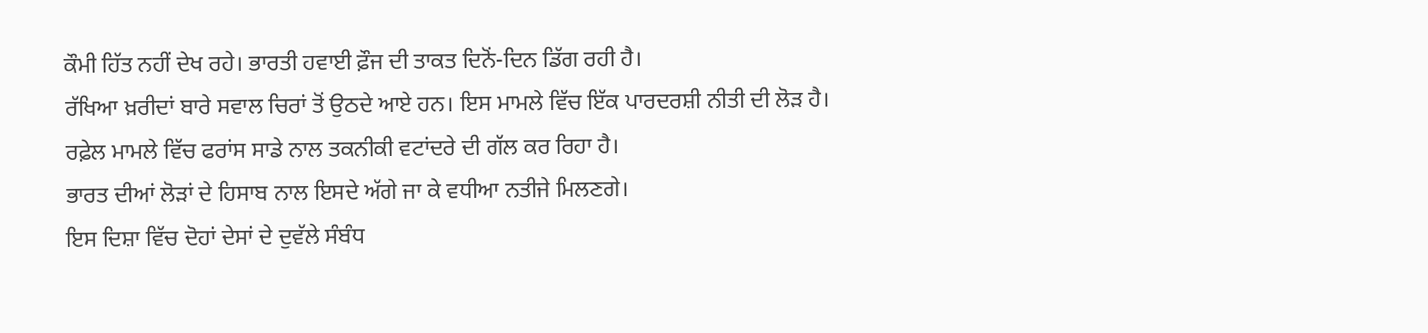ਕੌਮੀ ਹਿੱਤ ਨਹੀਂ ਦੇਖ ਰਹੇ। ਭਾਰਤੀ ਹਵਾਈ ਫ਼ੌਜ ਦੀ ਤਾਕਤ ਦਿਨੋਂ-ਦਿਨ ਡਿੱਗ ਰਹੀ ਹੈ।
ਰੱਖਿਆ ਖ਼ਰੀਦਾਂ ਬਾਰੇ ਸਵਾਲ ਚਿਰਾਂ ਤੋਂ ਉਠਦੇ ਆਏ ਹਨ। ਇਸ ਮਾਮਲੇ ਵਿੱਚ ਇੱਕ ਪਾਰਦਰਸ਼ੀ ਨੀਤੀ ਦੀ ਲੋੜ ਹੈ।
ਰਫ਼ੇਲ ਮਾਮਲੇ ਵਿੱਚ ਫਰਾਂਸ ਸਾਡੇ ਨਾਲ ਤਕਨੀਕੀ ਵਟਾਂਦਰੇ ਦੀ ਗੱਲ ਕਰ ਰਿਹਾ ਹੈ।
ਭਾਰਤ ਦੀਆਂ ਲੋੜਾਂ ਦੇ ਹਿਸਾਬ ਨਾਲ ਇਸਦੇ ਅੱਗੇ ਜਾ ਕੇ ਵਧੀਆ ਨਤੀਜੇ ਮਿਲਣਗੇ।
ਇਸ ਦਿਸ਼ਾ ਵਿੱਚ ਦੋਹਾਂ ਦੇਸਾਂ ਦੇ ਦੁਵੱਲੇ ਸੰਬੰਧ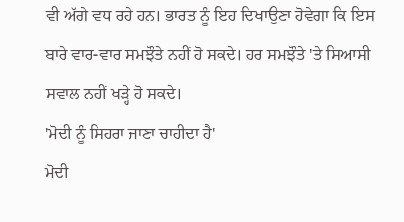ਵੀ ਅੱਗੇ ਵਧ ਰਹੇ ਹਨ। ਭਾਰਤ ਨੂੰ ਇਹ ਦਿਖਾਉਣਾ ਹੋਵੇਗਾ ਕਿ ਇਸ ਬਾਰੇ ਵਾਰ-ਵਾਰ ਸਮਝੌਤੇ ਨਹੀਂ ਹੋ ਸਕਦੇ। ਹਰ ਸਮਝੌਤੇ 'ਤੇ ਸਿਆਸੀ ਸਵਾਲ ਨਹੀਂ ਖੜ੍ਹੇ ਹੋ ਸਕਦੇ।
'ਮੋਦੀ ਨੂੰ ਸਿਹਰਾ ਜਾਣਾ ਚਾਹੀਦਾ ਹੈ'
ਮੋਦੀ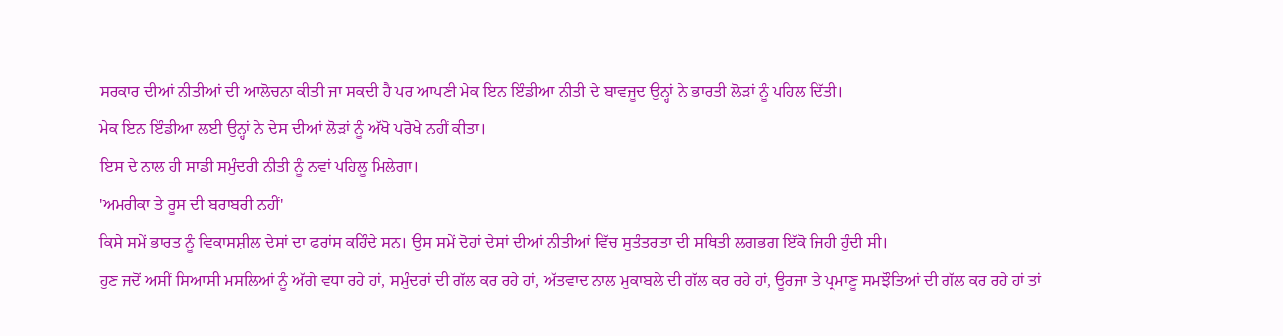ਸਰਕਾਰ ਦੀਆਂ ਨੀਤੀਆਂ ਦੀ ਆਲੋਚਨਾ ਕੀਤੀ ਜਾ ਸਕਦੀ ਹੈ ਪਰ ਆਪਣੀ ਮੇਕ ਇਨ ਇੰਡੀਆ ਨੀਤੀ ਦੇ ਬਾਵਜੂਦ ਉਨ੍ਹਾਂ ਨੇ ਭਾਰਤੀ ਲੋੜਾਂ ਨੂੰ ਪਹਿਲ ਦਿੱਤੀ।
ਮੇਕ ਇਨ ਇੰਡੀਆ ਲਈ ਉਨ੍ਹਾਂ ਨੇ ਦੇਸ ਦੀਆਂ ਲੋੜਾਂ ਨੂੰ ਅੱਖੋ ਪਰੋਖੇ ਨਹੀਂ ਕੀਤਾ।
ਇਸ ਦੇ ਨਾਲ ਹੀ ਸਾਡੀ ਸਮੁੰਦਰੀ ਨੀਤੀ ਨੂੰ ਨਵਾਂ ਪਹਿਲੂ ਮਿਲੇਗਾ।
'ਅਮਰੀਕਾ ਤੇ ਰੂਸ ਦੀ ਬਰਾਬਰੀ ਨਹੀਂ'
ਕਿਸੇ ਸਮੇਂ ਭਾਰਤ ਨੂੰ ਵਿਕਾਸਸ਼ੀਲ ਦੇਸਾਂ ਦਾ ਫਰਾਂਸ ਕਹਿੰਦੇ ਸਨ। ਉਸ ਸਮੇਂ ਦੋਹਾਂ ਦੇਸਾਂ ਦੀਆਂ ਨੀਤੀਆਂ ਵਿੱਚ ਸੁਤੰਤਰਤਾ ਦੀ ਸਥਿਤੀ ਲਗਭਗ ਇੱਕੋ ਜਿਹੀ ਹੁੰਦੀ ਸੀ।
ਹੁਣ ਜਦੋਂ ਅਸੀਂ ਸਿਆਸੀ ਮਸਲਿਆਂ ਨੂੰ ਅੱਗੇ ਵਧਾ ਰਹੇ ਹਾਂ, ਸਮੁੰਦਰਾਂ ਦੀ ਗੱਲ ਕਰ ਰਹੇ ਹਾਂ, ਅੱਤਵਾਦ ਨਾਲ ਮੁਕਾਬਲੇ ਦੀ ਗੱਲ ਕਰ ਰਹੇ ਹਾਂ, ਊਰਜਾ ਤੇ ਪ੍ਰਮਾਣੂ ਸਮਝੌਤਿਆਂ ਦੀ ਗੱਲ ਕਰ ਰਹੇ ਹਾਂ ਤਾਂ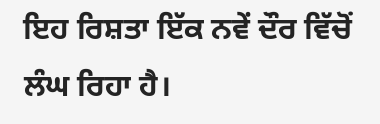ਇਹ ਰਿਸ਼ਤਾ ਇੱਕ ਨਵੇਂ ਦੌਰ ਵਿੱਚੋਂ ਲੰਘ ਰਿਹਾ ਹੈ।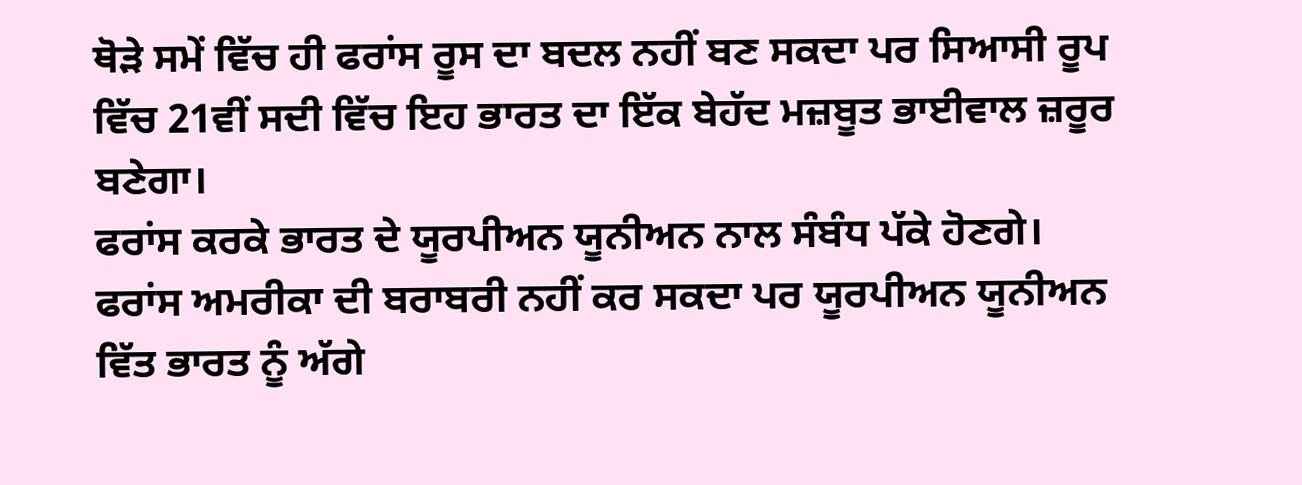ਥੋੜੇ ਸਮੇਂ ਵਿੱਚ ਹੀ ਫਰਾਂਸ ਰੂਸ ਦਾ ਬਦਲ ਨਹੀਂ ਬਣ ਸਕਦਾ ਪਰ ਸਿਆਸੀ ਰੂਪ ਵਿੱਚ 21ਵੀਂ ਸਦੀ ਵਿੱਚ ਇਹ ਭਾਰਤ ਦਾ ਇੱਕ ਬੇਹੱਦ ਮਜ਼ਬੂਤ ਭਾਈਵਾਲ ਜ਼ਰੂਰ ਬਣੇਗਾ।
ਫਰਾਂਸ ਕਰਕੇ ਭਾਰਤ ਦੇ ਯੂਰਪੀਅਨ ਯੂਨੀਅਨ ਨਾਲ ਸੰਬੰਧ ਪੱਕੇ ਹੋਣਗੇ।
ਫਰਾਂਸ ਅਮਰੀਕਾ ਦੀ ਬਰਾਬਰੀ ਨਹੀਂ ਕਰ ਸਕਦਾ ਪਰ ਯੂਰਪੀਅਨ ਯੂਨੀਅਨ ਵਿੱਤ ਭਾਰਤ ਨੂੰ ਅੱਗੇ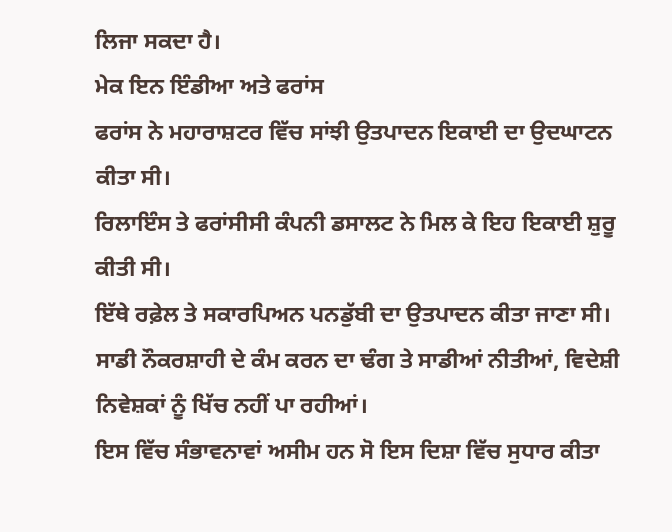ਲਿਜਾ ਸਕਦਾ ਹੈ।
ਮੇਕ ਇਨ ਇੰਡੀਆ ਅਤੇ ਫਰਾਂਸ
ਫਰਾਂਸ ਨੇ ਮਹਾਰਾਸ਼ਟਰ ਵਿੱਚ ਸਾਂਝੀ ਉਤਪਾਦਨ ਇਕਾਈ ਦਾ ਉਦਘਾਟਨ ਕੀਤਾ ਸੀ।
ਰਿਲਾਇੰਸ ਤੇ ਫਰਾਂਸੀਸੀ ਕੰਪਨੀ ਡਸਾਲਟ ਨੇ ਮਿਲ ਕੇ ਇਹ ਇਕਾਈ ਸ਼ੁਰੂ ਕੀਤੀ ਸੀ।
ਇੱਥੇ ਰਫ਼ੇਲ ਤੇ ਸਕਾਰਪਿਅਨ ਪਨਡੁੱਬੀ ਦਾ ਉਤਪਾਦਨ ਕੀਤਾ ਜਾਣਾ ਸੀ।
ਸਾਡੀ ਨੌਕਰਸ਼ਾਹੀ ਦੇ ਕੰਮ ਕਰਨ ਦਾ ਢੰਗ ਤੇ ਸਾਡੀਆਂ ਨੀਤੀਆਂ, ਵਿਦੇਸ਼ੀ ਨਿਵੇਸ਼ਕਾਂ ਨੂੰ ਖਿੱਚ ਨਹੀਂ ਪਾ ਰਹੀਆਂ।
ਇਸ ਵਿੱਚ ਸੰਭਾਵਨਾਵਾਂ ਅਸੀਮ ਹਨ ਸੋ ਇਸ ਦਿਸ਼ਾ ਵਿੱਚ ਸੁਧਾਰ ਕੀਤਾ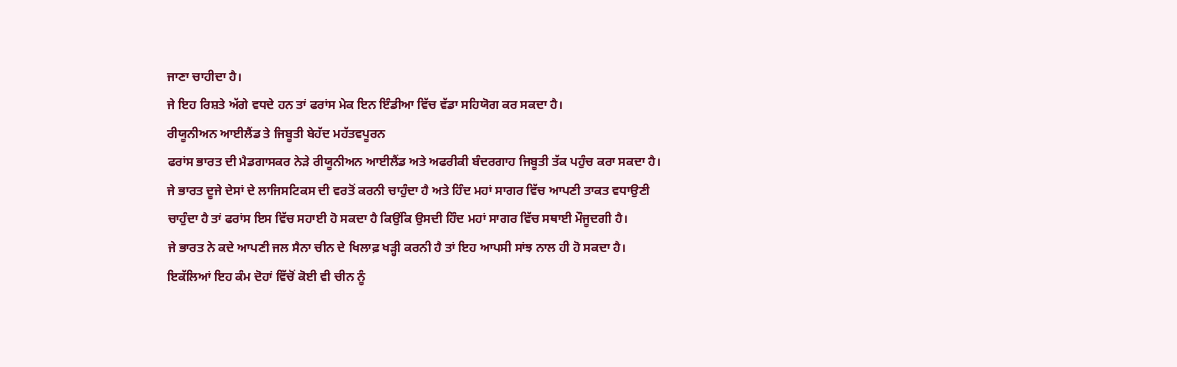ਜਾਣਾ ਚਾਹੀਦਾ ਹੈ।
ਜੇ ਇਹ ਰਿਸ਼ਤੇ ਅੱਗੇ ਵਧਦੇ ਹਨ ਤਾਂ ਫਰਾਂਸ ਮੇਕ ਇਨ ਇੰਡੀਆ ਵਿੱਚ ਵੱਡਾ ਸਹਿਯੋਗ ਕਰ ਸਕਦਾ ਹੈ।
ਰੀਯੂਨੀਅਨ ਆਈਲੈਂਡ ਤੇ ਜਿਬੂਤੀ ਬੇਹੱਦ ਮਹੱਤਵਪੂਰਨ
ਫਰਾਂਸ ਭਾਰਤ ਦੀ ਮੈਡਗਾਸਕਰ ਨੇੜੇ ਰੀਯੂਨੀਅਨ ਆਈਲੈਂਡ ਅਤੇ ਅਫਰੀਕੀ ਬੰਦਰਗਾਹ ਜਿਬੂਤੀ ਤੱਕ ਪਹੁੰਚ ਕਰਾ ਸਕਦਾ ਹੈ।
ਜੇ ਭਾਰਤ ਦੂਜੇ ਦੇਸਾਂ ਦੇ ਲਾਜਿਸਟਿਕਸ ਦੀ ਵਰਤੋਂ ਕਰਨੀ ਚਾਹੁੰਦਾ ਹੈ ਅਤੇ ਹਿੰਦ ਮਹਾਂ ਸਾਗਰ ਵਿੱਚ ਆਪਣੀ ਤਾਕਤ ਵਧਾਉਣੀ ਚਾਹੁੰਦਾ ਹੈ ਤਾਂ ਫਰਾਂਸ ਇਸ ਵਿੱਚ ਸਹਾਈ ਹੋ ਸਕਦਾ ਹੈ ਕਿਉਂਕਿ ਉਸਦੀ ਹਿੰਦ ਮਹਾਂ ਸਾਗਰ ਵਿੱਚ ਸਥਾਈ ਮੌਜੂਦਗੀ ਹੈ।
ਜੇ ਭਾਰਤ ਨੇ ਕਦੇ ਆਪਣੀ ਜਲ ਸੈਨਾ ਚੀਨ ਦੇ ਖਿਲਾਫ਼ ਖੜ੍ਹੀ ਕਰਨੀ ਹੈ ਤਾਂ ਇਹ ਆਪਸੀ ਸਾਂਝ ਨਾਲ ਹੀ ਹੋ ਸਕਦਾ ਹੈ।
ਇਕੱਲਿਆਂ ਇਹ ਕੰਮ ਦੋਹਾਂ ਵਿੱਚੋਂ ਕੋਈ ਵੀ ਚੀਨ ਨੂੰ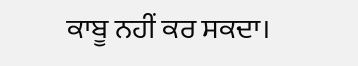ਕਾਬੂ ਨਹੀਂ ਕਰ ਸਕਦਾ।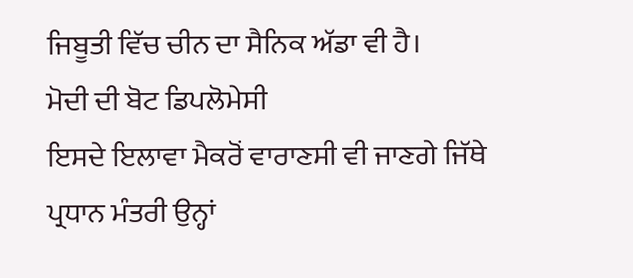ਜਿਬੂਤੀ ਵਿੱਚ ਚੀਨ ਦਾ ਸੈਨਿਕ ਅੱਡਾ ਵੀ ਹੈ।
ਮੋਦੀ ਦੀ ਬੋਟ ਡਿਪਲੋਮੇਸੀ
ਇਸਦੇ ਇਲਾਵਾ ਮੈਕਰੋਂ ਵਾਰਾਣਸੀ ਵੀ ਜਾਣਗੇ ਜਿੱਥੇ ਪ੍ਰਧਾਨ ਮੰਤਰੀ ਉਨ੍ਹਾਂ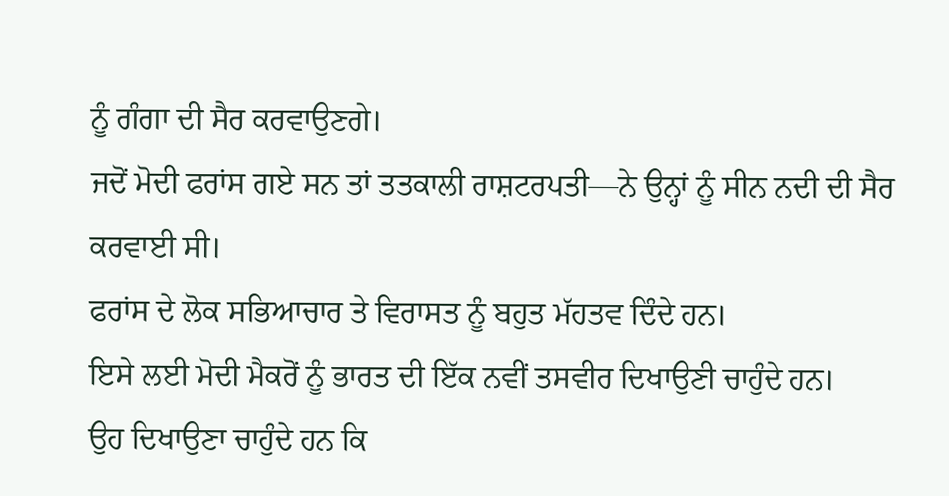ਨੂੰ ਗੰਗਾ ਦੀ ਸੈਰ ਕਰਵਾਉਣਗੇ।
ਜਦੋਂ ਮੋਦੀ ਫਰਾਂਸ ਗਏ ਸਨ ਤਾਂ ਤਤਕਾਲੀ ਰਾਸ਼ਟਰਪਤੀ—ਨੇ ਉਨ੍ਹਾਂ ਨੂੰ ਸੀਨ ਨਦੀ ਦੀ ਸੈਰ ਕਰਵਾਈ ਸੀ।
ਫਰਾਂਸ ਦੇ ਲੋਕ ਸਭਿਆਚਾਰ ਤੇ ਵਿਰਾਸਤ ਨੂੰ ਬਹੁਤ ਮੱਹਤਵ ਦਿੰਦੇ ਹਨ।
ਇਸੇ ਲਈ ਮੋਦੀ ਮੈਕਰੋਂ ਨੂੰ ਭਾਰਤ ਦੀ ਇੱਕ ਨਵੀਂ ਤਸਵੀਰ ਦਿਖਾਉਣੀ ਚਾਹੁੰਦੇ ਹਨ।
ਉਹ ਦਿਖਾਉਣਾ ਚਾਹੁੰਦੇ ਹਨ ਕਿ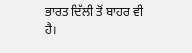ਭਾਰਤ ਦਿੱਲੀ ਤੋਂ ਬਾਹਰ ਵੀ ਹੈ।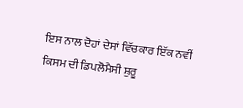ਇਸ ਨਾਲ ਦੋਹਾਂ ਦੇਸਾਂ ਵਿੱਚਕਾਰ ਇੱਕ ਨਵੀਂ ਕਿਸਮ ਦੀ ਡਿਪਲੋਮੈਸੀ ਸ਼ੁਰੂ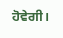ਹੋਵੇਗੀ।